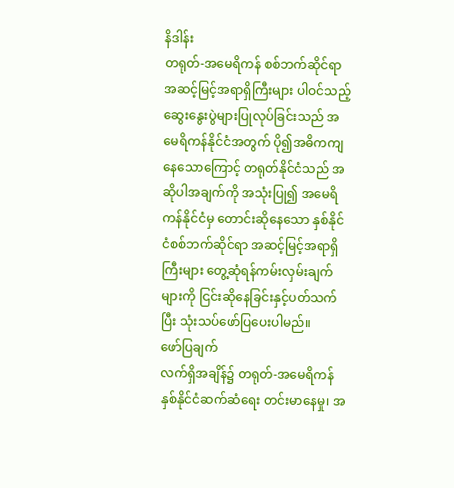နိဒါန်း
တရုတ်-အမေရိကန် စစ်ဘက်ဆိုင်ရာအဆင့်မြင့်အရာရှိကြီးများ ပါဝင်သည့် ဆွေးနွေးပွဲများပြုလုပ်ခြင်းသည် အမေရိကန်နိုင်ငံအတွက် ပို၍အဓိကကျနေသောကြောင့် တရုတ်နိုင်ငံသည် အဆိုပါအချက်ကို အသုံးပြု၍ အမေရိကန်နိုင်ငံမှ တောင်းဆိုနေသော နှစ်နိုင်ငံစစ်ဘက်ဆိုင်ရာ အဆင့်မြင့်အရာရှိကြီးများ တွေ့ဆုံရန်ကမ်းလှမ်းချက်များကို ငြင်းဆိုနေခြင်းနှင့်ပတ်သက်ပြီး သုံးသပ်ဖော်ပြပေးပါမည်။
ဖော်ပြချက်
လက်ရှိအချိန်၌ တရုတ်-အမေရိကန် နှစ်နိုင်ငံဆက်ဆံရေး တင်းမာနေမှု၊ အ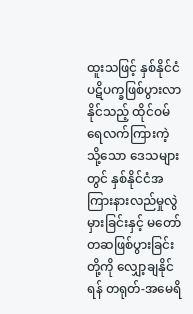ထူးသဖြင့် နှစ်နိုင်ငံပဋိပက္ခဖြစ်ပွားလာနိုင်သည့် ထိုင်ဝမ်ရေလက်ကြားကဲ့သို့သော ဒေသများတွင် နှစ်နိုင်ငံအကြားနားလည်မှုလွဲမှားခြင်းနှင့် မတော်တဆဖြစ်ပွားခြင်းတို့ကို လျှော့ချနိုင်ရန် တရုတ်-အမေရိ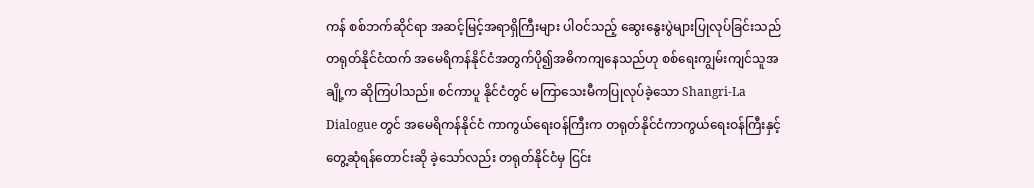ကန် စစ်ဘက်ဆိုင်ရာ အဆင့်မြင့်အရာရှိကြီးများ ပါဝင်သည့် ဆွေးနွေးပွဲများပြုလုပ်ခြင်းသည် တရုတ်နိုင်ငံထက် အမေရိကန်နိုင်ငံအတွက်ပို၍အဓိကကျနေသည်ဟု စစ်ရေးကျွမ်းကျင်သူအချို့က ဆိုကြပါသည်။ စင်ကာပူ နိုင်ငံတွင် မကြာသေးမီကပြုလုပ်ခဲ့သော Shangri-La Dialogue တွင် အမေရိကန်နိုင်ငံ ကာကွယ်ရေးဝန်ကြီးက တရုတ်နိုင်ငံကာကွယ်ရေးဝန်ကြီးနှင့် တွေ့ဆုံရန်တောင်းဆို ခဲ့သော်လည်း တရုတ်နိုင်ငံမှ ငြင်း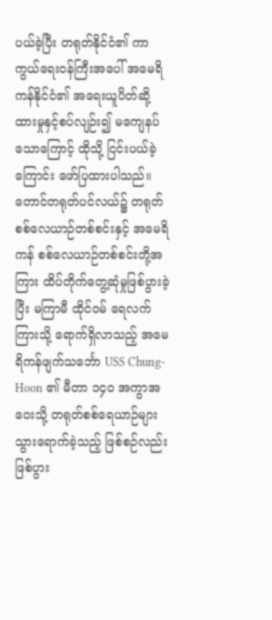ပယ်ခဲ့ပြီး တရုတ်နိုင်ငံ၏ ကာကွယ်ရေးဝန်ကြီးအပေါ် အမေရိကန်နိုင်ငံ၏ အရေးယူပိတ်ဆို့ထားမှုနှင့်စပ်လျဉ်း၍ မကျေနပ်သောကြောင့် ထိုသို့ ငြင်းပယ်ခဲ့ကြောင်း ဖော်ပြထားပါသည်။
တောင်တရုတ်ပင်လယ်၌ တရုတ်စစ်လေယာဉ်တစ်စင်းနှင့် အမေရိကန် စစ်လေယာဉ်တစ်စင်းတို့အကြား ထိပ်တိုက်တွေ့ဆုံမှုဖြစ်ပွားခဲ့ပြီး မကြာမီ ထိုင်ဝမ် ရေလက်ကြားသို့ ရောက်ရှိလာသည့် အမေရိကန်ဖျက်သင်္ဘော USS Chung-Hoon ၏ မီတာ ၁၄၀ အကွာအဝေးသို့ တရုတ်စစ်ရေယာဉ်များသွားရောက်ခဲ့သည့် ဖြစ်စဉ်လည်း ဖြစ်ပွား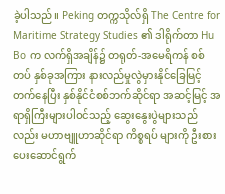ခဲ့ပါသည်။ Peking တက္ကသိုလ်ရှိ The Centre for Maritime Strategy Studies ၏ ဒါရိုက်တာ Hu Bo က လက်ရှိအချိန်၌ တရုတ်-အမေရိကန် စစ်တပ် နှစ်ခုအကြား နားလည်မှုလွဲမှားနိုင်ခြေမြင့်တက်နေပြီး နှစ်နိုင်ငံစစ်ဘက်ဆိုင်ရာ အဆင့်မြင့် အရာရှိကြီးများပါဝင်သည့် ဆွေးနွေးပွဲများသည်လည်း မဟာဗျူဟာဆိုင်ရာ ကိစ္စရပ် များကို ဦးစားပေးဆောင်ရွက်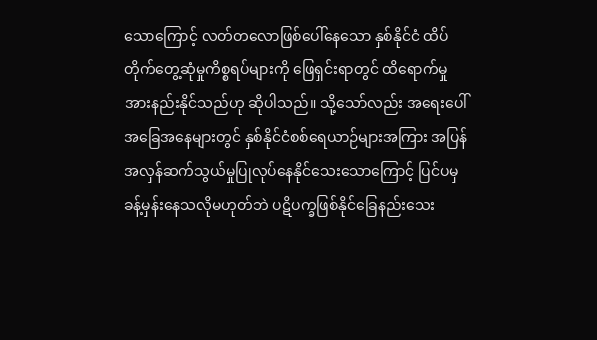သောကြောင့် လတ်တလောဖြစ်ပေါ်နေသော နှစ်နိုင်ငံ ထိပ်တိုက်တွေ့ဆုံမှုကိစ္စရပ်များကို ဖြေရှင်းရာတွင် ထိရောက်မှုအားနည်းနိုင်သည်ဟု ဆိုပါသည်။ သို့သော်လည်း အရေးပေါ်အခြေအနေများတွင် နှစ်နိုင်ငံစစ်ရေယာဉ်များအကြား အပြန်အလှန်ဆက်သွယ်မှုပြုလုပ်နေနိုင်သေးသောကြောင့် ပြင်ပမှ ခန့်မှန်းနေသလိုမဟုတ်ဘဲ ပဋိပက္ခဖြစ်နိုင်ခြေနည်းသေး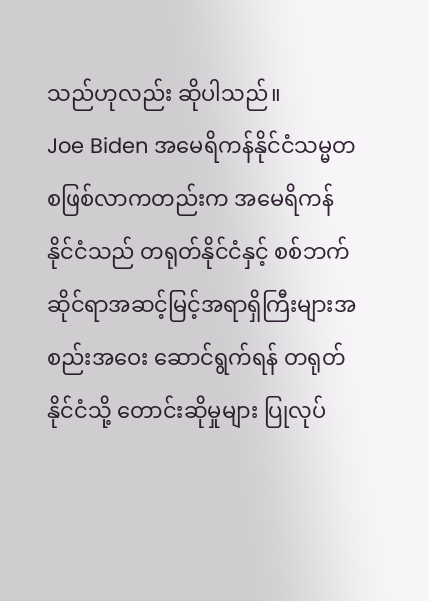သည်ဟုလည်း ဆိုပါသည်။
Joe Biden အမေရိကန်နိုင်ငံသမ္မတ စဖြစ်လာကတည်းက အမေရိကန် နိုင်ငံသည် တရုတ်နိုင်ငံနှင့် စစ်ဘက်ဆိုင်ရာအဆင့်မြင့်အရာရှိကြီးများအစည်းအဝေး ဆောင်ရွက်ရန် တရုတ်နိုင်ငံသို့ တောင်းဆိုမှုများ ပြုလုပ်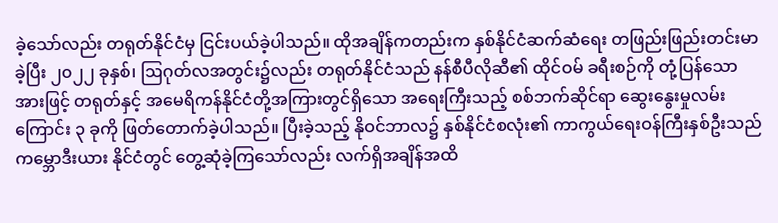ခဲ့သော်လည်း တရုတ်နိုင်ငံမှ ငြင်းပယ်ခဲ့ပါသည်။ ထိုအချိန်ကတည်းက နှစ်နိုင်ငံဆက်ဆံရေး တဖြည်းဖြည်းတင်းမာ ခဲ့ပြီး ၂၀၂၂ ခုနှစ်၊ ဩဂုတ်လအတွင်း၌လည်း တရုတ်နိုင်ငံသည် နန်စီပီလိုဆီ၏ ထိုင်ဝမ် ခရီးစဉ်ကို တုံ့ပြန်သောအားဖြင့် တရုတ်နှင့် အမေရိကန်နိုင်ငံတို့အကြားတွင်ရှိသော အရေးကြီးသည့် စစ်ဘက်ဆိုင်ရာ ဆွေးနွေးမှုလမ်းကြောင်း ၃ ခုကို ဖြတ်တောက်ခဲ့ပါသည်။ ပြီးခဲ့သည့် နိုဝင်ဘာလ၌ နှစ်နိုင်ငံစလုံး၏ ကာကွယ်ရေးဝန်ကြီးနှစ်ဦးသည် ကမ္ဘောဒီးယား နိုင်ငံတွင် တွေ့ဆုံခဲ့ကြသော်လည်း လက်ရှိအချိန်အထိ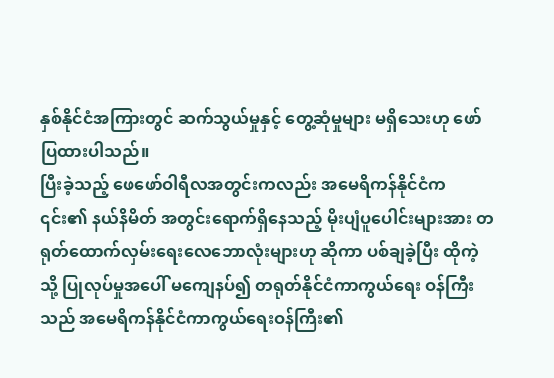နှစ်နိုင်ငံအကြားတွင် ဆက်သွယ်မှုနှင့် တွေ့ဆုံမှုများ မရှိသေးဟု ဖော်ပြထားပါသည်။
ပြီးခဲ့သည့် ဖေဖော်ဝါရီလအတွင်းကလည်း အမေရိကန်နိုင်ငံက ၎င်း၏ နယ်နိမိတ် အတွင်းရောက်ရှိနေသည့် မိုးပျံပူပေါင်းများအား တရုတ်ထောက်လှမ်းရေးလေဘောလုံးများဟု ဆိုကာ ပစ်ချခဲ့ပြီး ထိုကဲ့သို့ ပြုလုပ်မှုအပေါ် မကျေနပ်၍ တရုတ်နိုင်ငံကာကွယ်ရေး ဝန်ကြီးသည် အမေရိကန်နိုင်ငံကာကွယ်ရေးဝန်ကြီး၏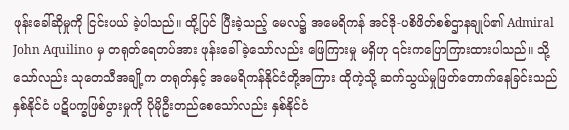ဖုန်းခေါ်ဆိုမှုကို ငြင်းပယ် ခဲ့ပါသည်။ ထို့ပြင် ပြီးခဲ့သည့် မေလ၌ အမေရိကန် အင်ဒို-ပစိဖိတ်စစ်ဌာနချုပ်၏ Admiral John Aquilino မှ တရုတ်ရေတပ်အား ဖုန်းခေါ်ခဲ့သော်လည်း ဖြေကြားမှု မရှိဟု ၎င်းကပြောကြားထားပါသည်။ သို့သော်လည်း သုတေသီအချို့က တရုတ်နှင့် အမေရိကန်နိုင်ငံတို့အကြား ထိုကဲ့သို့ ဆက်သွယ်မှုဖြတ်တောက်နေခြင်းသည် နှစ်နိုင်ငံ ပဋိပက္ခဖြစ်ပွားမှုကို ပိုမိုဦးတည်စေသော်လည်း နှစ်နိုင်ငံ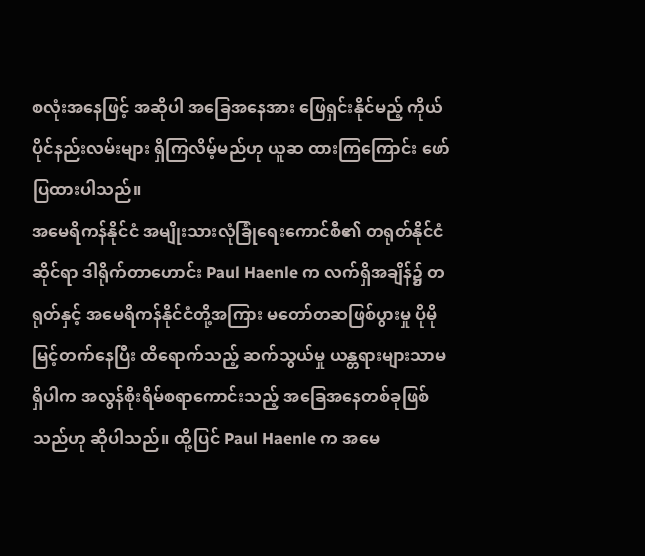စလုံးအနေဖြင့် အဆိုပါ အခြေအနေအား ဖြေရှင်းနိုင်မည့် ကိုယ်ပိုင်နည်းလမ်းများ ရှိကြလိမ့်မည်ဟု ယူဆ ထားကြကြောင်း ဖော်ပြထားပါသည်။
အမေရိကန်နိုင်ငံ အမျိုးသားလုံခြုံရေးကောင်စီ၏ တရုတ်နိုင်ငံဆိုင်ရာ ဒါရိုက်တာဟောင်း Paul Haenle က လက်ရှိအချိန်၌ တရုတ်နှင့် အမေရိကန်နိုင်ငံတို့အကြား မတော်တဆဖြစ်ပွားမှု ပိုမိုမြင့်တက်နေပြီး ထိရောက်သည့် ဆက်သွယ်မှု ယန္တရားများသာမရှိပါက အလွန်စိုးရိမ်စရာကောင်းသည့် အခြေအနေတစ်ခုဖြစ်သည်ဟု ဆိုပါသည်။ ထို့ပြင် Paul Haenle က အမေ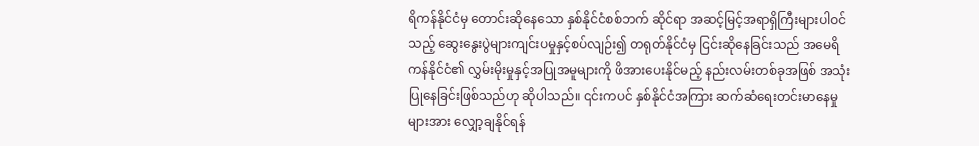ရိကန်နိုင်ငံမှ တောင်းဆိုနေသော နှစ်နိုင်ငံစစ်ဘက် ဆိုင်ရာ အဆင့်မြင့်အရာရှိကြီးများပါဝင်သည့် ဆွေးနွေးပွဲများကျင်းပမှုနှင့်စပ်လျဉ်း၍ တရုတ်နိုင်ငံမှ ငြင်းဆိုနေခြင်းသည် အမေရိကန်နိုင်ငံ၏ လွှမ်းမိုးမှုနှင့်အပြုအမူများကို ဖိအားပေးနိုင်မည့် နည်းလမ်းတစ်ခုအဖြစ် အသုံးပြုနေခြင်းဖြစ်သည်ဟု ဆိုပါသည်။ ၎င်းကပင် နှစ်နိုင်ငံအကြား ဆက်ဆံရေးတင်းမာနေမှုများအား လျှော့ချနိုင်ရန်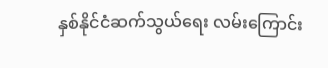နှစ်နိုင်ငံဆက်သွယ်ရေး လမ်းကြောင်း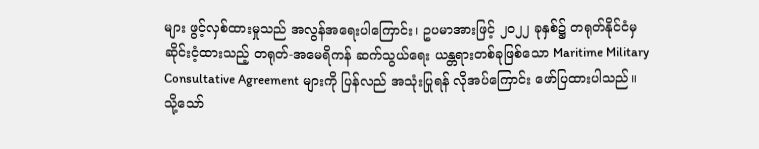များ ဖွင့်လှစ်ထားမှုသည် အလွန်အရေးပါကြောင်း၊ ဥပမာအားဖြင့် ၂၀၂၂ ခုနှစ်၌ တရုတ်နိုင်ငံမှ ဆိုင်းငံ့ထားသည့် တရုတ်-အမေရိကန် ဆက်သွယ်ရေး ယန္တရားတစ်ခုဖြစ်သော Maritime Military Consultative Agreement များကို ပြန်လည် အသုံးပြုရန် လိုအပ်ကြောင်း ဖော်ပြထားပါသည်။
သို့သော်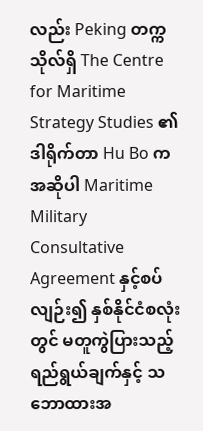လည်း Peking တက္ကသိုလ်ရှိ The Centre for Maritime Strategy Studies ၏ ဒါရိုက်တာ Hu Bo က အဆိုပါ Maritime Military Consultative Agreement နှင့်စပ်လျဉ်း၍ နှစ်နိုင်ငံစလုံးတွင် မတူကွဲပြားသည့် ရည်ရွယ်ချက်နှင့် သဘောထားအ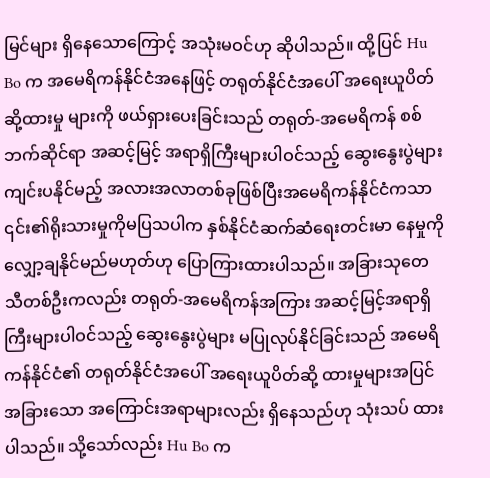မြင်များ ရှိနေသောကြောင့် အသုံးမဝင်ဟု ဆိုပါသည်။ ထို့ပြင် Hu Bo က အမေရိကန်နိုင်ငံအနေဖြင့် တရုတ်နိုင်ငံအပေါ် အရေးယူပိတ်ဆို့ထားမှု များကို ဖယ်ရှားပေးခြင်းသည် တရုတ်-အမေရိကန် စစ်ဘက်ဆိုင်ရာ အဆင့်မြင့် အရာရှိကြီးများပါဝင်သည့် ဆွေးနွေးပွဲများ ကျင်းပနိုင်မည့် အလားအလာတစ်ခုဖြစ်ပြီးအမေရိကန်နိုင်ငံကသာ ၎င်း၏ရိုးသားမှုကိုမပြသပါက နှစ်နိုင်ငံဆက်ဆံရေးတင်းမာ နေမှုကို လျှော့ချနိုင်မည်မဟုတ်ဟု ပြောကြားထားပါသည်။ အခြားသုတေသီတစ်ဦးကလည်း တရုတ်-အမေရိကန်အကြား အဆင့်မြင့်အရာရှိကြီးများပါဝင်သည့် ဆွေးနွေးပွဲများ မပြုလုပ်နိုင်ခြင်းသည် အမေရိကန်နိုင်ငံ၏ တရုတ်နိုင်ငံအပေါ် အရေးယူပိတ်ဆို့ ထားမှုများအပြင် အခြားသော အကြောင်းအရာများလည်း ရှိနေသည်ဟု သုံးသပ် ထားပါသည်။ သို့သော်လည်း Hu Bo က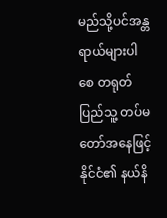မည်သို့ပင်အန္တရာယ်များပါစေ တရုတ်ပြည်သူ့ တပ်မတော်အနေဖြင့် နိုင်ငံ၏ နယ်နိ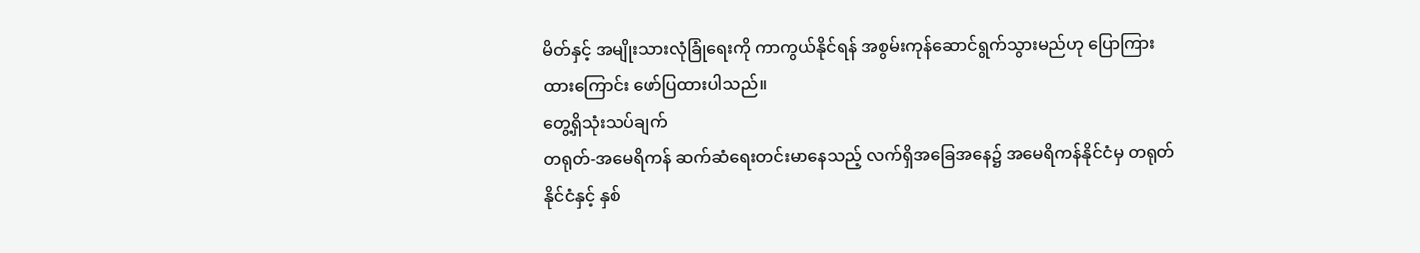မိတ်နှင့် အမျိုးသားလုံခြုံရေးကို ကာကွယ်နိုင်ရန် အစွမ်းကုန်ဆောင်ရွက်သွားမည်ဟု ပြောကြားထားကြောင်း ဖော်ပြထားပါသည်။
တွေ့ရှိသုံးသပ်ချက်
တရုတ်-အမေရိကန် ဆက်ဆံရေးတင်းမာနေသည့် လက်ရှိအခြေအနေ၌ အမေရိကန်နိုင်ငံမှ တရုတ်နိုင်ငံနှင့် နှစ်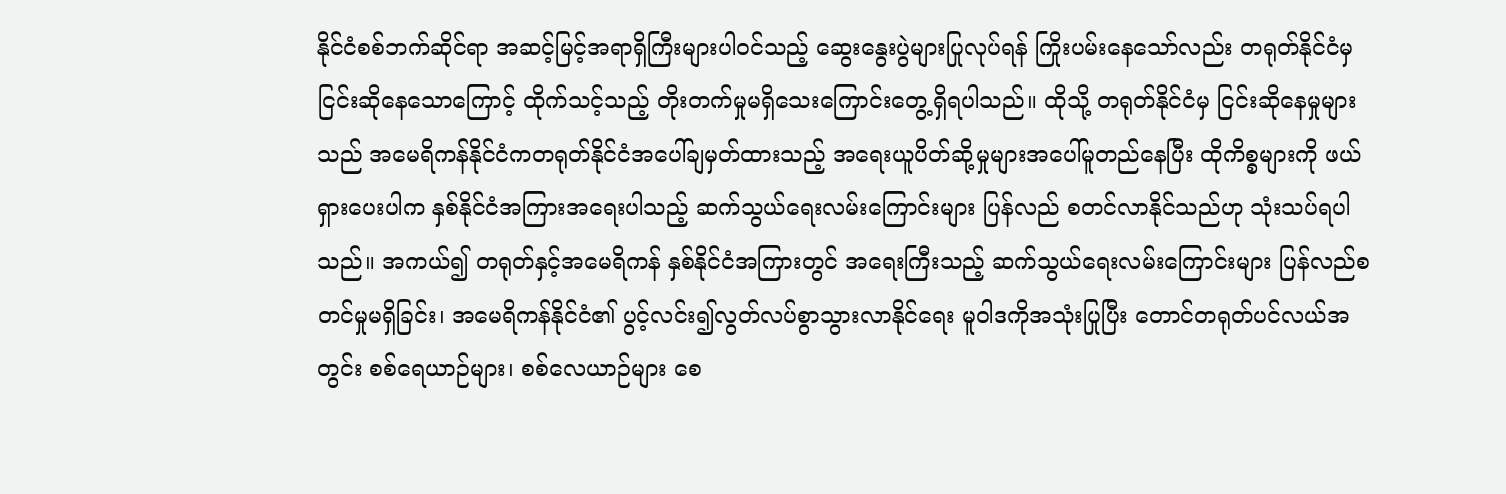နိုင်ငံစစ်ဘက်ဆိုင်ရာ အဆင့်မြင့်အရာရှိကြီးများပါဝင်သည့် ဆွေးနွေးပွဲများပြုလုပ်ရန် ကြိုးပမ်းနေသော်လည်း တရုတ်နိုင်ငံမှ ငြင်းဆိုနေသောကြောင့် ထိုက်သင့်သည့် တိုးတက်မှုမရှိသေးကြောင်းတွေ့ရှိရပါသည်။ ထိုသို့ တရုတ်နိုင်ငံမှ ငြင်းဆိုနေမှုများသည် အမေရိကန်နိုင်ငံကတရုတ်နိုင်ငံအပေါ်ချမှတ်ထားသည့် အရေးယူပိတ်ဆို့မှုများအပေါ်မူတည်နေပြီး ထိုကိစ္စများကို ဖယ်ရှားပေးပါက နှစ်နိုင်ငံအကြားအရေးပါသည့် ဆက်သွယ်ရေးလမ်းကြောင်းများ ပြန်လည် စတင်လာနိုင်သည်ဟု သုံးသပ်ရပါသည်။ အကယ်၍ တရုတ်နှင့်အမေရိကန် နှစ်နိုင်ငံအကြားတွင် အရေးကြီးသည့် ဆက်သွယ်ရေးလမ်းကြောင်းများ ပြန်လည်စတင်မှုမရှိခြင်း၊ အမေရိကန်နိုင်ငံ၏ ပွင့်လင်း၍လွတ်လပ်စွာသွားလာနိုင်ရေး မူဝါဒကိုအသုံးပြုပြီး တောင်တရုတ်ပင်လယ်အတွင်း စစ်ရေယာဉ်များ၊ စစ်လေယာဉ်များ စေ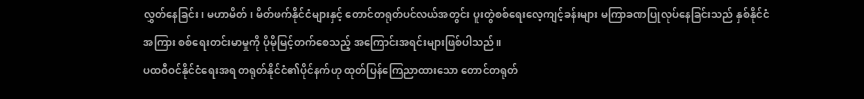လွှတ်နေခြင်း၊ မဟာမိတ်၊ မိတ်ဖက်နိုင်ငံများနှင့် တောင်တရုတ်ပင်လယ်အတွင်း ပူးတွဲစစ်ရေးလေ့ကျင့်ခန်းများ မကြာခဏပြုလုပ်နေခြင်းသည် နှစ်နိုင်ငံအကြား စစ်ရေးတင်းမာမှုကို ပိုမိုမြင့်တက်စေသည့် အကြောင်းအရင်းများဖြစ်ပါသည်။
ပထဝီဝင်နိုင်ငံရေးအရ တရုတ်နိုင်ငံ၏ပိုင်နက်ဟု ထုတ်ပြန်ကြေညာထားသော တောင်တရုတ်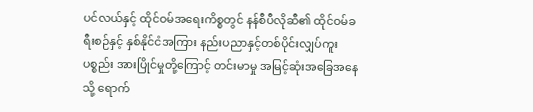ပင်လယ်နှင့် ထိုင်ဝမ်အရေးကိစ္စတွင် နန်စီပီလိုဆီ၏ ထိုင်ဝမ်ခရီးစဉ်နှင့် နှစ်နိုင်ငံအကြား နည်းပညာနှင့်တစ်ပိုင်းလျှပ်ကူးပစ္စည်း အားပြိုင်မှုတို့ကြောင့် တင်းမာမှု အမြင့်ဆုံးအခြေအနေသို့ ရောက်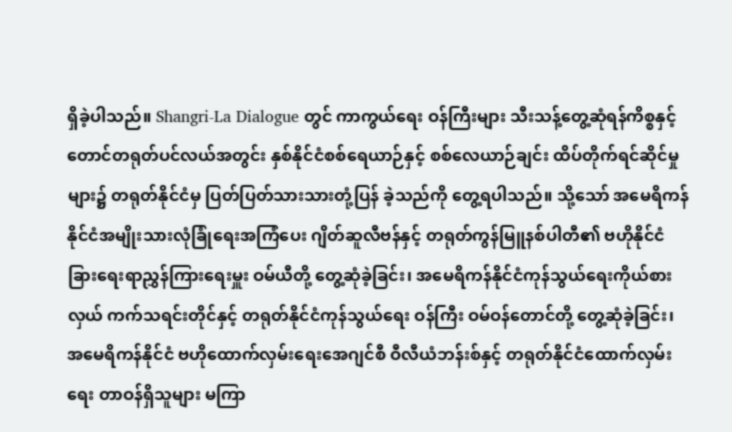ရှိခဲ့ပါသည်။ Shangri-La Dialogue တွင် ကာကွယ်ရေး ဝန်ကြီးများ သီးသန့်တွေ့ဆုံရန်ကိစ္စနှင့် တောင်တရုတ်ပင်လယ်အတွင်း နှစ်နိုင်ငံစစ်ရေယာဉ်နှင့် စစ်လေယာဉ်ချင်း ထိပ်တိုက်ရင်ဆိုင်မှုများ၌ တရုတ်နိုင်ငံမှ ပြတ်ပြတ်သားသားတုံ့ပြန် ခဲ့သည်ကို တွေ့ရပါသည်။ သို့သော် အမေရိကန်နိုင်ငံအမျိုးသားလုံခြုံရေးအကြံပေး ဂျိတ်ဆူလီဗန်နှင့် တရုတ်ကွန်မြူနစ်ပါတီ၏ ဗဟိုနိုင်ငံခြားရေးရာညွှန်ကြားရေးမှူး ဝမ်ယီတို့ တွေ့ဆုံခဲ့ခြင်း၊ အမေရိကန်နိုင်ငံကုန်သွယ်ရေးကိုယ်စားလှယ် ကက်သရင်းတိုင်နှင့် တရုတ်နိုင်ငံကုန်သွယ်ရေး ဝန်ကြီး ဝမ်ဝန်တောင်တို့ တွေ့ဆုံခဲ့ခြင်း၊ အမေရိကန်နိုင်ငံ ဗဟိုထောက်လှမ်းရေးအေဂျင်စီ ဝီလီယံဘန်းစ်နှင့် တရုတ်နိုင်ငံထောက်လှမ်းရေး တာဝန်ရှိသူများ မကြာ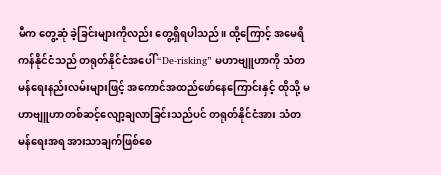မီက တွေ့ဆုံ ခဲ့ခြင်းများကိုလည်း တွေ့ရှိရပါသည်။ ထို့ကြောင့် အမေရိကန်နိုင်ငံသည် တရုတ်နိုင်ငံအပေါ် “De-risking” မဟာဗျူဟာကို သံတမန်ရေးနည်းလမ်းများဖြင့် အကောင်အထည်ဖော်နေကြောင်းနှင့် ထိုသို့ မဟာဗျူဟာတစ်ဆင့်လျော့ချလာခြင်းသည်ပင် တရုတ်နိုင်ငံအား သံတမန်ရေးအရ အားသာချက်ဖြစ်စေ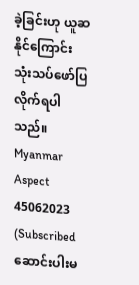ခဲ့ခြင်းဟု ယူဆနိုင်ကြောင်း သုံးသပ်ဖော်ပြလိုက်ရပါသည်။
Myanmar Aspect
45062023
(Subscribed ဆောင်းပါးမ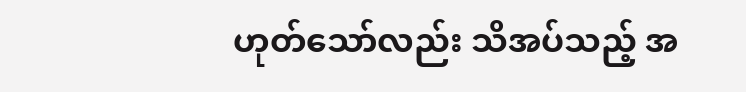ဟုတ်သော်လည်း သိအပ်သည့် အ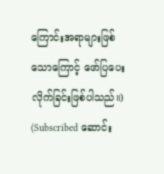ကြောင်းအရာများဖြစ်သောကြောင့် ဖော်ပြပေးလိုက်ခြင်းဖြစ်ပါသည်။)
(Subscribed ဆောင်း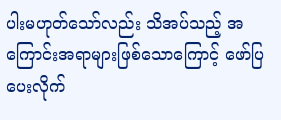ပါးမဟုတ်သော်လည်း သိအပ်သည့် အကြောင်းအရာများဖြစ်သောကြောင့် ဖော်ပြပေးလိုက်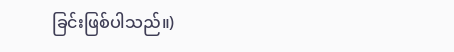ခြင်းဖြစ်ပါသည်။)